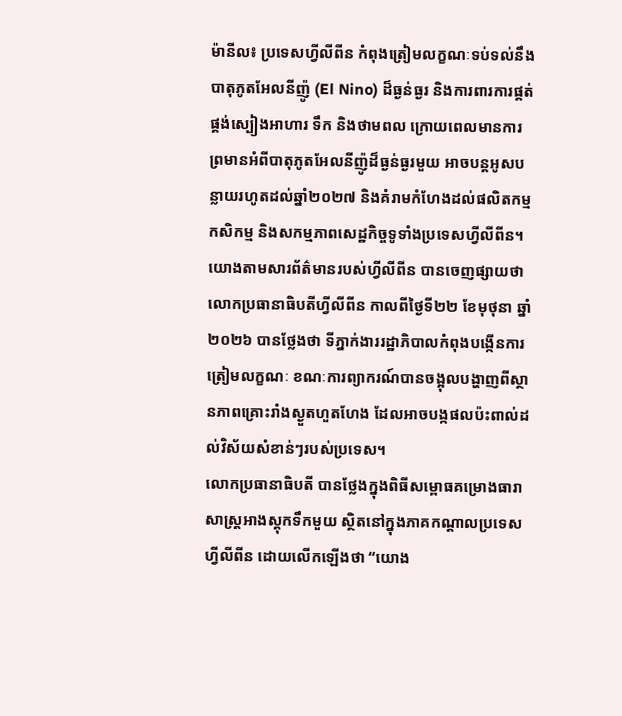ម៉ានីល៖ ប្រទេសហ្វីលីពីន កំពុងត្រៀមលក្ខណៈទប់ទល់នឹងបាតុភូតអែលនីញ៉ូ (El Nino) ដ៏ធ្ងន់ធ្ងរ និងការពារការផ្គត់ផ្គង់ស្បៀងអាហារ ទឹក និងថាមពល ក្រោយពេលមានការព្រមានអំពីបាតុភូតអែលនីញ៉ូដ៏ធ្ងន់ធ្ងរមួយ អាចបន្តអូសបន្លាយរហូតដល់ឆ្នាំ២០២៧ និងគំរាមកំហែងដល់ផលិតកម្មកសិកម្ម និងសកម្មភាពសេដ្ឋកិច្ចទូទាំងប្រទេសហ្វីលីពីន។
យោងតាមសារព័ត៌មានរបស់ហ្វីលីពីន បានចេញផ្សាយថា លោកប្រធានាធិបតីហ្វីលីពីន កាលពីថ្ងៃទី២២ ខែមុថុនា ឆ្នាំ២០២៦ បានថ្លែងថា ទីភ្នាក់ងាររដ្ឋាភិបាលកំពុងបង្កើនការត្រៀមលក្ខណៈ ខណៈការព្យាករណ៍បានចង្អុលបង្ហាញពីស្ថានភាពគ្រោះរាំងស្ងួតហួតហែង ដែលអាចបង្កផលប៉ះពាល់ដល់វិស័យសំខាន់ៗរបស់ប្រទេស។
លោកប្រធានាធិបតី បានថ្លែងក្នុងពិធីសម្ពោធគម្រោងធារាសាស្ត្រអាងស្តុកទឹកមួយ ស្ថិតនៅក្នុងភាគកណ្តាលប្រទេសហ្វីលីពីន ដោយលើកឡើងថា “យោង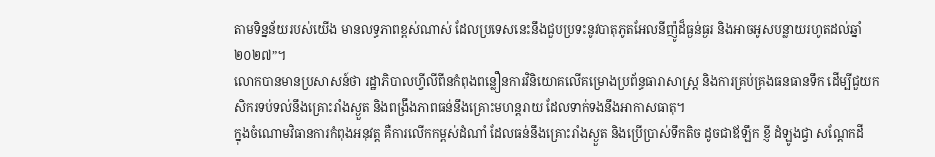តាមទិន្នន័យរបស់យើង មានលទ្ធភាពខ្ពស់ណាស់ ដែលប្រទេសនេះនឹងជួបប្រទះនូវបាតុភូតអែលនីញ៉ូដ៏ធ្ងន់ធ្ងរ និងអាចអូសបន្លាយរហូតដល់ឆ្នាំ២០២៧”។
លោកបានមានប្រសាសន៍ថា រដ្ឋាភិបាលហ្វីលីពីនកំពុងពន្លឿនការវិនិយោគលើគម្រោងប្រព័ន្ធធារាសាស្ត្រ និងការគ្រប់គ្រងធនធានទឹក ដើម្បីជួយកសិករទប់ទល់នឹងគ្រោះរាំងស្ងួត និងពង្រឹងភាពធន់នឹងគ្រោះមហន្តរាយ ដែលទាក់ទងនឹងអាកាសធាតុ។
ក្នុងចំណោមវិធានការកំពុងអនុវត្ត គឺការលើកកម្ពស់ដំណាំ ដែលធន់នឹងគ្រោះរាំងស្ងួត និងប្រើប្រាស់ទឹកតិច ដូចជាឪឡឹក ខ្ញី ដំឡូងជ្វា សណ្តែកដី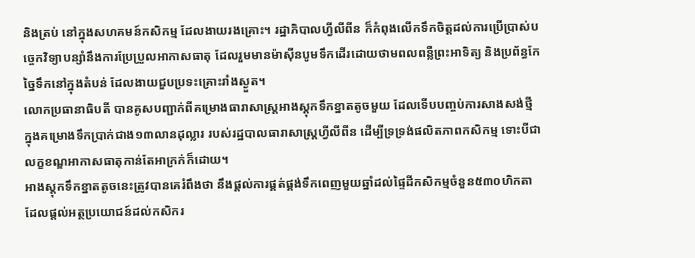និងត្រប់ នៅក្នុងសហគមន៍កសិកម្ម ដែលងាយរងគ្រោះ។ រដ្ឋាភិបាលហ្វីលីពីន ក៏កំពុងលើកទឹកចិត្តដល់ការប្រើប្រាស់បច្ចេកវិទ្យាបន្សាំនឹងការប្រែប្រួលអាកាសធាតុ ដែលរួមមានម៉ាស៊ីនបូមទឹកដើរដោយថាមពលពន្លឺព្រះអាទិត្យ និងប្រព័ន្ធកែច្នៃទឹកនៅក្នុងតំបន់ ដែលងាយជួបប្រទះគ្រោះរាំងស្ងួត។
លោកប្រធានាធិបតី បានគូសបញ្ជាក់ពីគម្រោងធារាសាស្ត្រអាងស្តុកទឹកខ្នាតតូចមួយ ដែលទើបបញ្ចប់ការសាងសង់ថ្មី ក្នុងគម្រោងទឹកប្រាក់ជាង១៣លានដុល្លារ របស់រដ្ឋបាលធារាសាស្ត្រហ្វីលីពីន ដើម្បីទ្រទ្រង់ផលិតភាពកសិកម្ម ទោះបីជាលក្ខខណ្ឌអាកាសធាតុកាន់តែអាក្រក់ក៏ដោយ។
អាងស្តុកទឹកខ្នាតតូចនេះត្រូវបានគេរំពឹងថា នឹងផ្តល់ការផ្គត់ផ្គង់ទឹកពេញមួយឆ្នាំដល់ផ្ទៃដីកសិកម្មចំនួន៥៣០ហិកតា ដែលផ្តល់អត្ថប្រយោជន៍ដល់កសិករ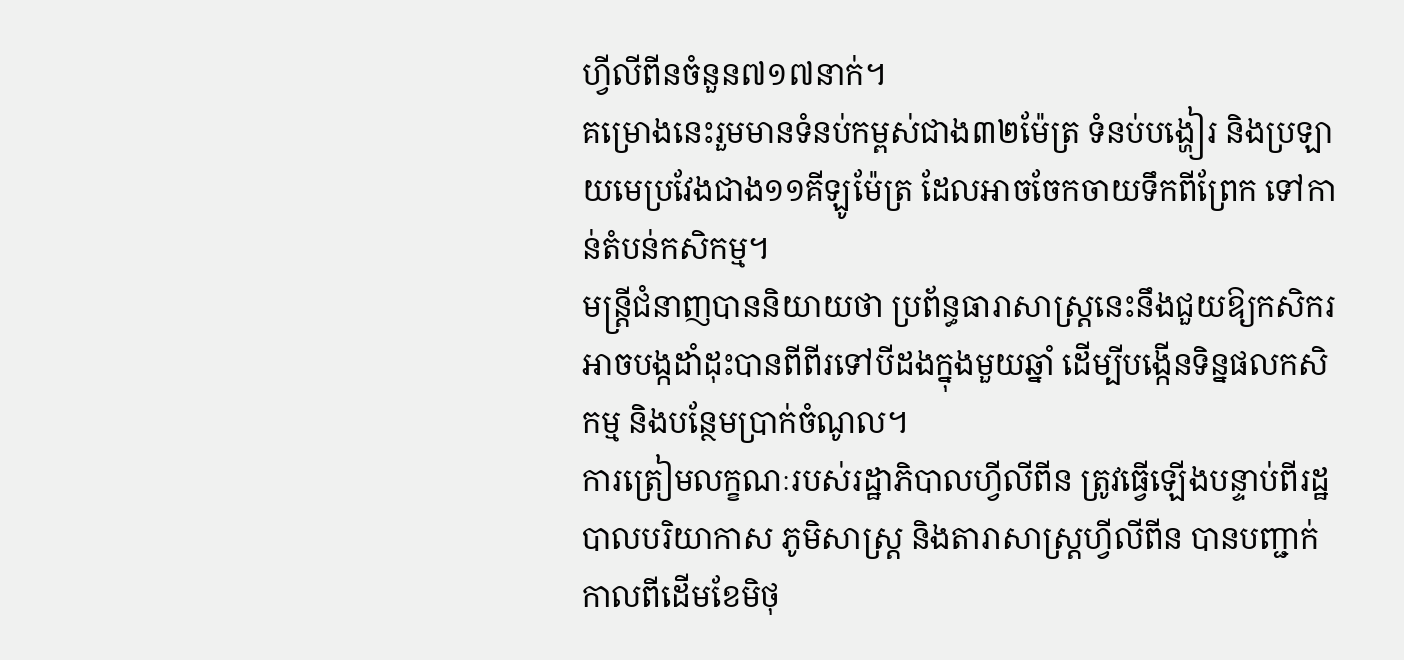ហ្វីលីពីនចំនួន៧១៧នាក់។
គម្រោងនេះរួមមានទំនប់កម្ពស់ជាង៣២ម៉ែត្រ ទំនប់បង្ហៀរ និងប្រឡាយមេប្រវែងជាង១១គីឡូម៉ែត្រ ដែលអាចចែកចាយទឹកពីព្រែក ទៅកាន់តំបន់កសិកម្ម។
មន្ត្រីជំនាញបាននិយាយថា ប្រព័ន្ធធារាសាស្ត្រនេះនឹងជួយឱ្យកសិករអាចបង្កដាំដុះបានពីពីរទៅបីដងក្នុងមួយឆ្នាំ ដើម្បីបង្កើនទិន្នផលកសិកម្ម និងបន្ថែមប្រាក់ចំណូល។
ការត្រៀមលក្ខណៈរបស់រដ្ឋាភិបាលហ្វីលីពីន ត្រូវធ្វើឡើងបន្ទាប់ពីរដ្ឋបាលបរិយាកាស ភូមិសាស្ត្រ និងតារាសាស្ត្រហ្វីលីពីន បានបញ្ជាក់កាលពីដើមខែមិថុ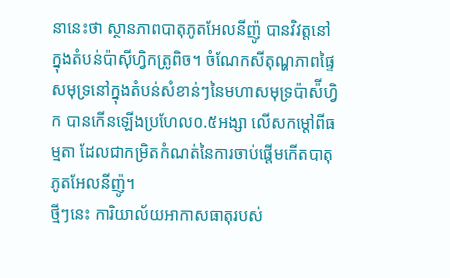នានេះថា ស្ថានភាពបាតុភូតអែលនីញ៉ូ បានវិវត្តនៅក្នុងតំបន់ប៉ាស៊ីហ្វិកត្រូពិច។ ចំណែកសីតុណ្ហភាពផ្ទៃសមុទ្រនៅក្នុងតំបន់សំខាន់ៗនៃមហាសមុទ្រប៉ាស៉ីហ្វិក បានកើនឡើងប្រហែល០.៥អង្សា លើសកម្តៅពីធម្មតា ដែលជាកម្រិតកំណត់នៃការចាប់ផ្តើមកើតបាតុភូតអែលនីញ៉ូ។
ថ្មីៗនេះ ការិយាល័យអាកាសធាតុរបស់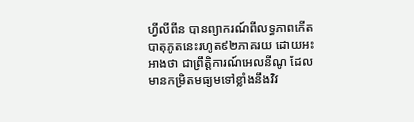ហ្វីលីពីន បានព្យាករណ៍ពីលទ្ធភាពកើតបាតុភូតនេះរហូត៩២ភាគរយ ដោយអះអាងថា ជាព្រឹត្តិការណ៍អេលនីណូ ដែលមានកម្រិតមធ្យមទៅខ្លាំងនឹងវិវ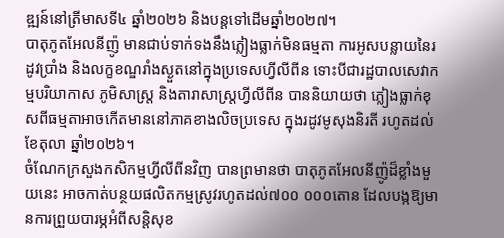ឌ្ឍន៍នៅត្រីមាសទី៤ ឆ្នាំ២០២៦ និងបន្តទៅដើមឆ្នាំ២០២៧។
បាតុភូតអែលនីញ៉ូ មានជាប់ទាក់ទងនឹងភ្លៀងធ្លាក់មិនធម្មតា ការអូសបន្លាយនៃរដូវប្រាំង និងលក្ខខណ្ឌរាំងស្ងួតនៅក្នុងប្រទេសហ្វីលីពីន ទោះបីជារដ្ឋបាលសេវាកម្មបរិយាកាស ភូមិសាស្ត្រ និងតារាសាស្ត្រហ្វីលីពីន បាននិយាយថា ភ្លៀងធ្លាក់ខុសពីធម្មតាអាចកើតមាននៅភាគខាងលិចប្រទេស ក្នុងរដូវមូសុងនិរតី រហូតដល់ខែតុលា ឆ្នាំ២០២៦។
ចំណែកក្រសួងកសិកម្មហ្វីលីពីនវិញ បានព្រមានថា បាតុភូតអែលនីញ៉ូដ៏ខ្លាំងមួយនេះ អាចកាត់បន្ថយផលិតកម្មស្រូវរហូតដល់៧០០ ០០០តោន ដែលបង្កឱ្យមានការព្រួយបារម្ភអំពីសន្តិសុខ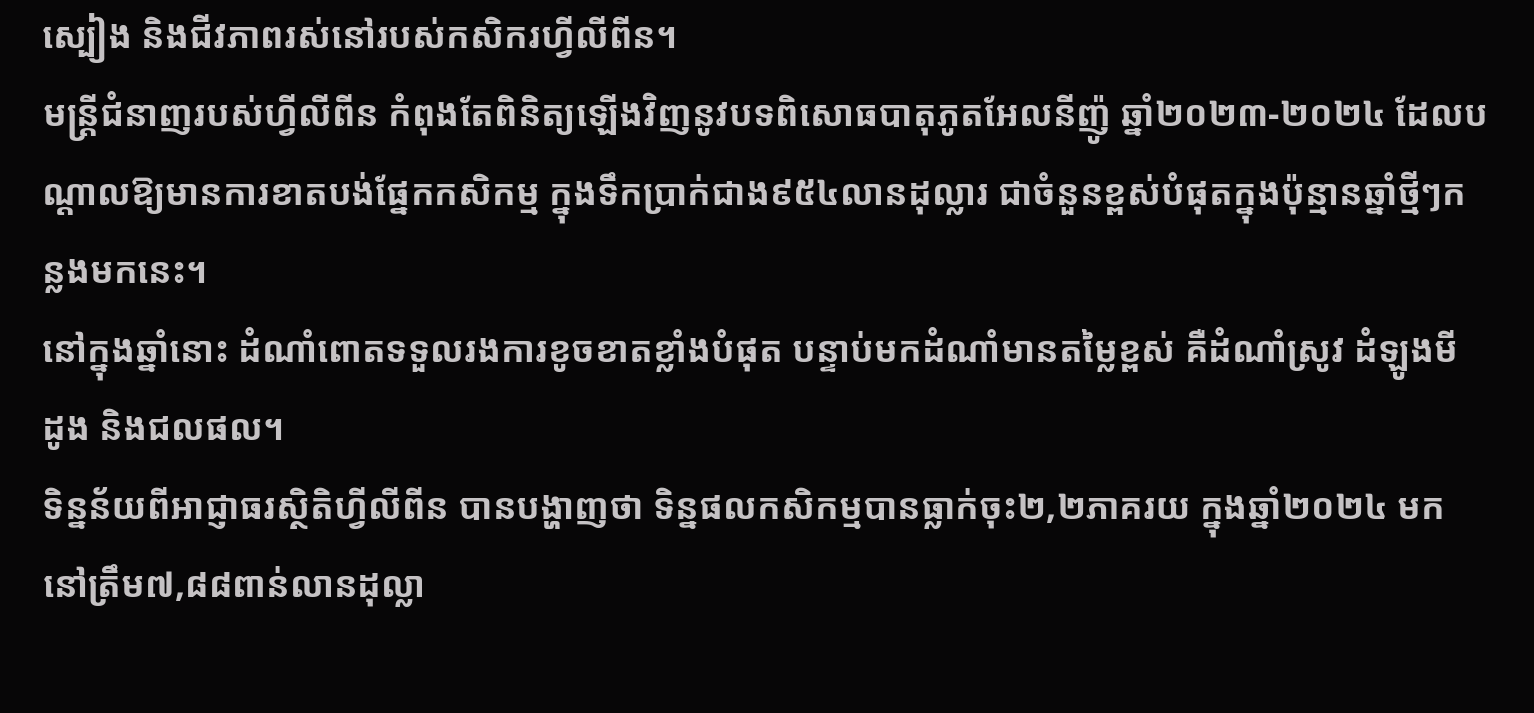ស្បៀង និងជីវភាពរស់នៅរបស់កសិករហ្វីលីពីន។
មន្ត្រីជំនាញរបស់ហ្វីលីពីន កំពុងតែពិនិត្យឡើងវិញនូវបទពិសោធបាតុភូតអែលនីញ៉ូ ឆ្នាំ២០២៣-២០២៤ ដែលបណ្តាលឱ្យមានការខាតបង់ផ្នែកកសិកម្ម ក្នុងទឹកប្រាក់ជាង៩៥៤លានដុល្លារ ជាចំនួនខ្ពស់បំផុតក្នុងប៉ុន្មានឆ្នាំថ្មីៗកន្លងមកនេះ។
នៅក្នុងឆ្នាំនោះ ដំណាំពោតទទួលរងការខូចខាតខ្លាំងបំផុត បន្ទាប់មកដំណាំមានតម្លៃខ្ពស់ គឺដំណាំស្រូវ ដំឡូងមី ដូង និងជលផល។
ទិន្នន័យពីអាជ្ញាធរស្ថិតិហ្វីលីពីន បានបង្ហាញថា ទិន្នផលកសិកម្មបានធ្លាក់ចុះ២,២ភាគរយ ក្នុងឆ្នាំ២០២៤ មកនៅត្រឹម៧,៨៨ពាន់លានដុល្លា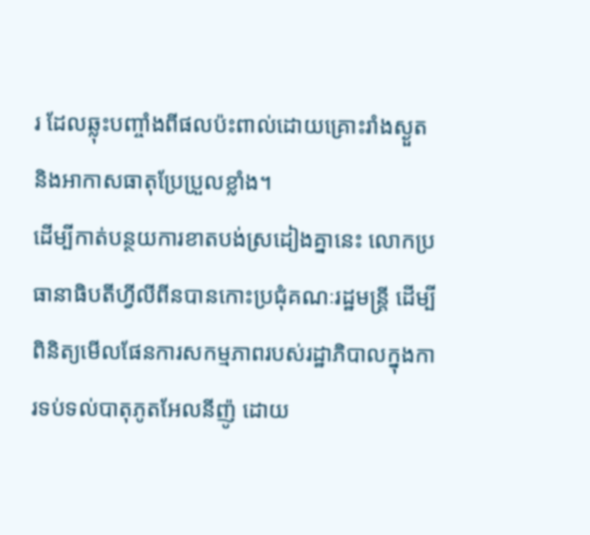រ ដែលឆ្លុះបញ្ចាំងពីផលប៉ះពាល់ដោយគ្រោះរាំងស្ងួត និងអាកាសធាតុប្រែប្រួលខ្លាំង។
ដើម្បីកាត់បន្ថយការខាតបង់ស្រដៀងគ្នានេះ លោកប្រធានាធិបតីហ្វីលីពីនបានកោះប្រជុំគណៈរដ្ឋមន្ត្រី ដើម្បីពិនិត្យមើលផែនការសកម្មភាពរបស់រដ្ឋាភិបាលក្នុងការទប់ទល់បាតុភូតអែលនីញ៉ូ ដោយ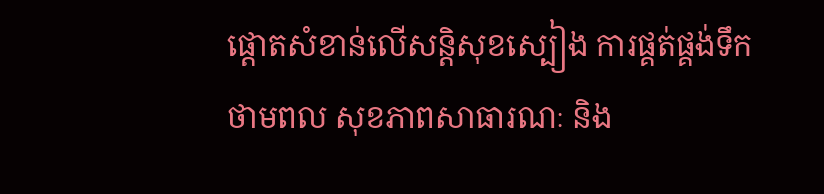ផ្តោតសំខាន់លើសន្តិសុខស្បៀង ការផ្គត់ផ្គង់ទឹក ថាមពល សុខភាពសាធារណៈ និង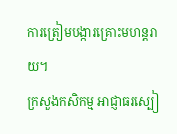ការត្រៀមបង្ការគ្រោះមហន្តរាយ។
ក្រសួងកសិកម្ម អាជ្ញាធរស្បៀ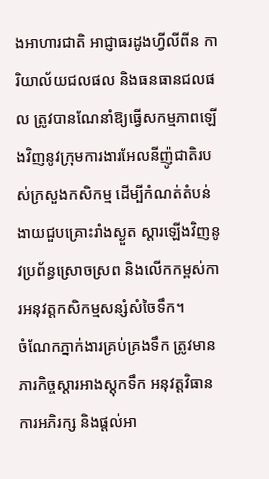ងអាហារជាតិ អាជ្ញាធរដូងហ្វីលីពីន ការិយាល័យជលផល និងធនធានជលផល ត្រូវបានណែនាំឱ្យធ្វើសកម្មភាពឡើងវិញនូវក្រុមការងារអែលនីញ៉ូជាតិរបស់ក្រសួងកសិកម្ម ដើម្បីកំណត់តំបន់ងាយជួបគ្រោះរាំងស្ងួត ស្តារឡើងវិញនូវប្រព័ន្ធស្រោចស្រព និងលើកកម្ពស់ការអនុវត្តកសិកម្មសន្សំសំចៃទឹក។
ចំណែកភ្នាក់ងារគ្រប់គ្រងទឹក ត្រូវមានភារកិច្ចស្តារអាងស្តុកទឹក អនុវត្តវិធានការអភិរក្ស និងផ្តល់អា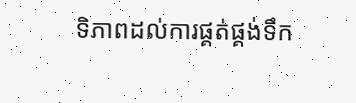ទិភាពដល់ការផ្គត់ផ្គង់ទឹក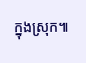ក្នុងស្រុក៕